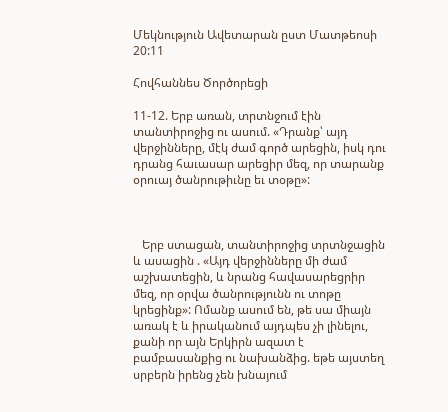Մեկնություն Ավետարան ըստ Մատթեոսի 20:11

Հովհաննես Ծործորեցի

11-12. Երբ առան, տրտնջում էին տանտիրոջից ու ասում. «Դրանք՝ այդ վերջինները, մէկ ժամ գործ արեցին, իսկ դու դրանց հաւասար արեցիր մեզ, որ տարանք օրուայ ծանրութիւնը եւ տօթը»:



   Երբ ստացան, տանտիրոջից տրտնջացին և ասացին . «Այդ վերջինները մի ժամ աշխատեցին, և նրանց հավասարեցրիր մեզ, որ օրվա ծանրությունն ու տոթը կրեցինք»: Ոմանք ասում են, թե սա միայն առակ է և իրականում այդպես չի լինելու, քանի որ այն Երկիրն ազատ է բամբասանքից ու նախանձից. եթե այստեղ սրբերն իրենց չեն խնայում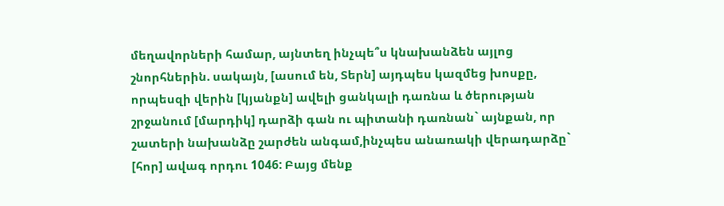մեղավորների համար, այնտեղ ինչպե՞ս կնախանձեն այլոց շնորհներին. սակայն, [ասում են, Տերն] այդպես կազմեց խոսքը, որպեսզի վերին [կյանքն] ավելի ցանկալի դառնա և ծերության շրջանում [մարդիկ] դարձի գան ու պիտանի դառնան` այնքան, որ շատերի նախանձը շարժեն անգամ,ինչպես անառակի վերադարձը` [հոր] ավագ որդու 1046: Բայց մենք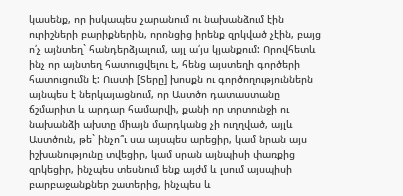կասենք, որ իսկապես չարանում ու նախանձում էին ուրիշների բարիքներին, որոնցից իրենք զրկված չէին, բայց ո՛չ այնտեղ` հանդերձյալում, այլ ա՛յս կյանքում: Որովհետև ինչ որ այնտեղ հատուցվելու է, հենց այստեղի գործերի հատուցումն է: Ուստի [Տերը] խոսքն ու գործողություններն այնպես է ներկայացնում, որ Աստծո դատաստանը ճշմարիտ և արդար համարվի, քանի որ տրտունջի ու նախանձի ախտը միայն մարդկանց չի ուղղված, այլև Աստծուն, թե` ինչո՞ւ սա այսպես արեցիր, կամ նրան այս իշխանությունը տվեցիր, կամ սրան այնպիսի փառքից զրկեցիր, ինչպես տեսնում ենք այժմ և լսում այսպիսի բարբաջանքներ շատերից, ինչպես և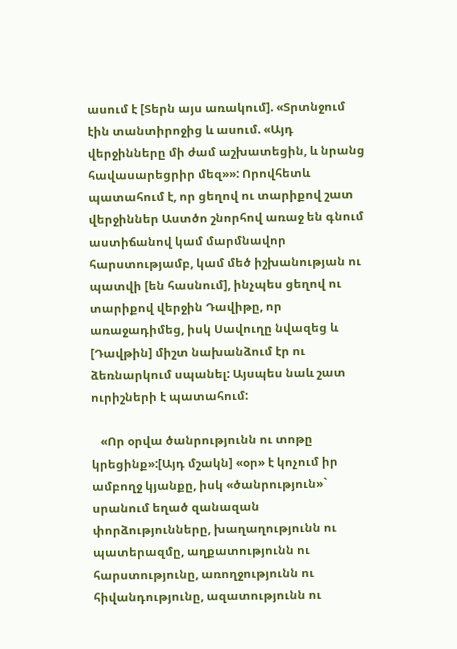ասում է [Տերն այս առակում]. «Տրտնջում էին տանտիրոջից և ասում. «Այդ վերջինները մի ժամ աշխատեցին, և նրանց հավասարեցրիր մեզ»»: Որովհետև պատահում է, որ ցեղով ու տարիքով շատ վերջիններ Աստծո շնորհով առաջ են գնում աստիճանով կամ մարմնավոր հարստությամբ, կամ մեծ իշխանության ու պատվի [են հասնում], ինչպես ցեղով ու տարիքով վերջին Դավիթը, որ առաջադիմեց, իսկ Սավուղը նվազեց և [Դավթին] միշտ նախանձում էր ու ձեռնարկում սպանել: Այսպես նաև շատ ուրիշների է պատահում:

   «Որ օրվա ծանրությունն ու տոթը կրեցինք»:[Այդ մշակն] «օր» է կոչում իր ամբողջ կյանքը, իսկ «ծանրություն»` սրանում եղած զանազան փորձությունները, խաղաղությունն ու պատերազմը, աղքատությունն ու հարստությունը, առողջությունն ու հիվանդությունը, ազատությունն ու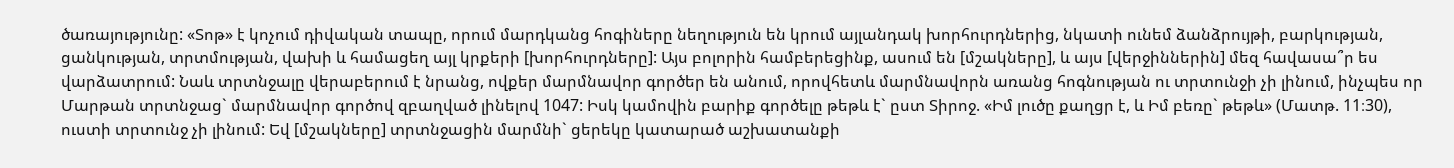ծառայությունը: «Տոթ» է կոչում դիվական տապը, որում մարդկանց հոգիները նեղություն են կրում այլանդակ խորհուրդներից, նկատի ունեմ ձանձրույթի, բարկության, ցանկության, տրտմության, վախի և համացեղ այլ կրքերի [խորհուրդները]: Այս բոլորին համբերեցինք, ասում են [մշակները], և այս [վերջիններին] մեզ հավասա՞ր ես վարձատրում: Նաև տրտնջալը վերաբերում է նրանց, ովքեր մարմնավոր գործեր են անում, որովհետև մարմնավորն առանց հոգնության ու տրտունջի չի լինում, ինչպես որ Մարթան տրտնջաց` մարմնավոր գործով զբաղված լինելով 1047: Իսկ կամովին բարիք գործելը թեթև է` ըստ Տիրոջ. «Իմ լուծը քաղցր է, և Իմ բեռը` թեթև» (Մատթ. 11։30), ուստի տրտունջ չի լինում: Եվ [մշակները] տրտնջացին մարմնի` ցերեկը կատարած աշխատանքի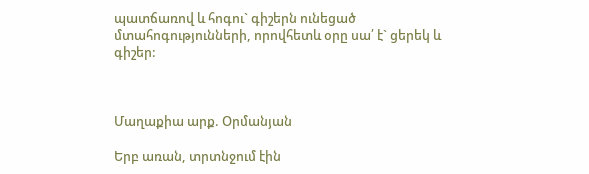պատճառով և հոգու` գիշերն ունեցած մտահոգությունների, որովհետև օրը սա՛ է` ցերեկ և գիշեր:



Մաղաքիա արք. Օրմանյան

Երբ առան, տրտնջում էին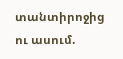տանտիրոջից ու ասում.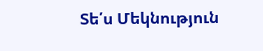Տե՛ս Մեկնություն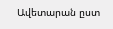Ավետարան ըստ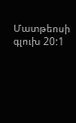Մատթեոսի գլուխ 20:1